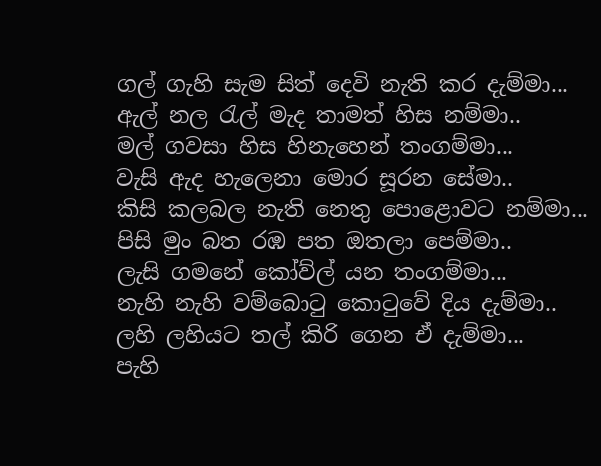ගල් ගැහි සැම සිත් දෙවි නැති කර දැම්මා...
ඇල් නල රැල් මැද තාමත් හිස නම්මා..
මල් ගවසා හිස හිනැහෙන් තංගම්මා...
වැසි ඇද හැලෙනා මොර සූරන සේමා..
කිසි කලබල නැති නෙතු පොළොවට නම්මා...
පිසි මුං බත රඹ පත ඔතලා පෙම්මා..
ලැසි ගමනේ කෝව්ල් යන තංගම්මා...
නැහි නැහි වම්බොටු කොටුවේ දිය දැම්මා..
ලහි ලහියට තල් කිරි ගෙන ඒ දැම්මා...
පැහි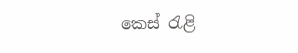කෙස් රැළි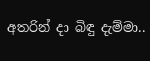අතරින් දා බිඳු දැම්මා..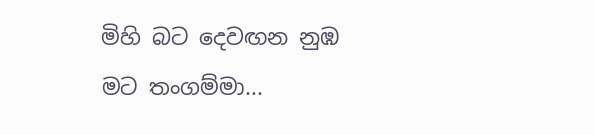මිහි බට දෙවඟන නුඹ මට තංගම්මා...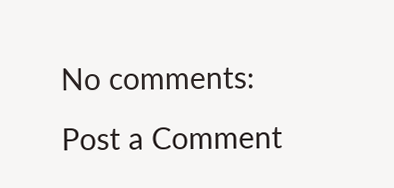No comments:
Post a Comment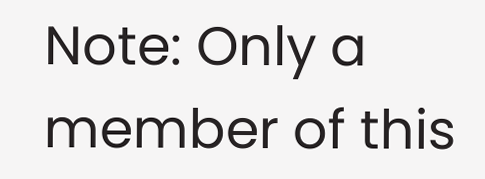Note: Only a member of this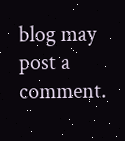blog may post a comment.